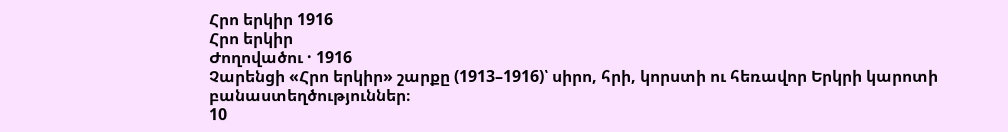Հրո երկիր 1916
Հրո երկիր
Ժողովածու · 1916
Չարենցի «Հրո երկիր» շարքը (1913–1916)՝ սիրո, հրի, կորստի ու հեռավոր Երկրի կարոտի բանաստեղծություններ։
10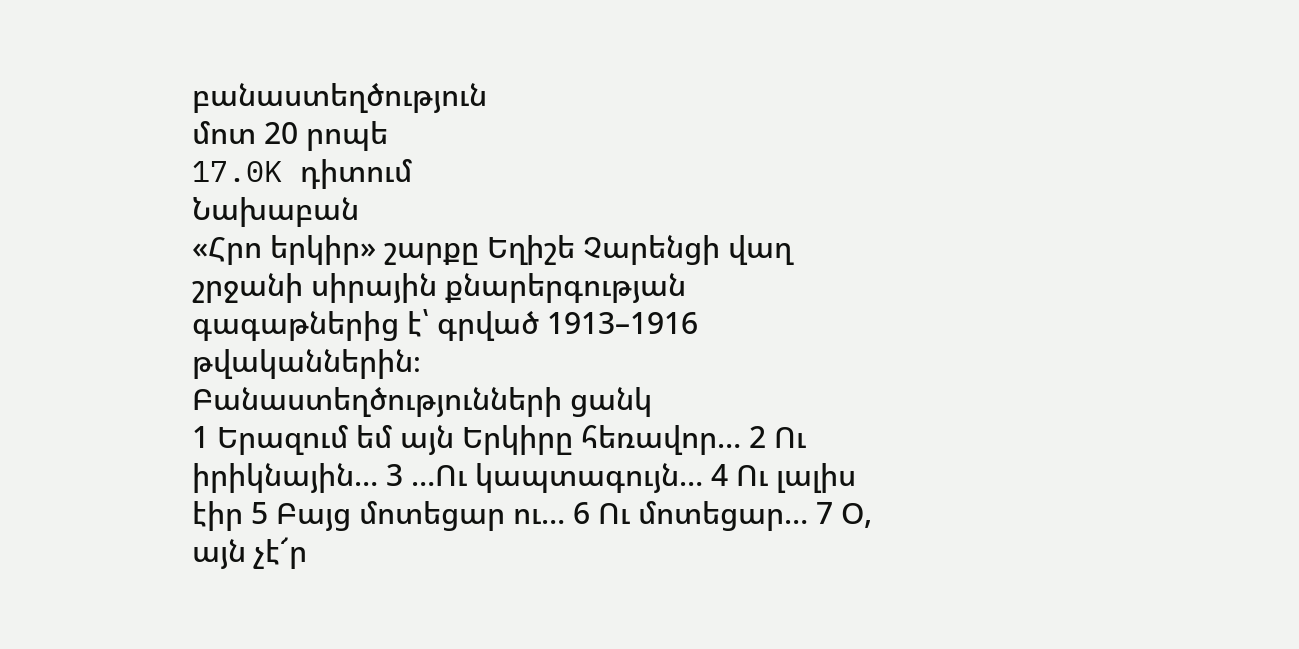բանաստեղծություն
մոտ 20 րոպե
17.0K դիտում
Նախաբան
«Հրո երկիր» շարքը Եղիշե Չարենցի վաղ շրջանի սիրային քնարերգության գագաթներից է՝ գրված 1913–1916 թվականներին։
Բանաստեղծությունների ցանկ
1 Երազում եմ այն Երկիրը հեռավոր… 2 Ու իրիկնային… 3 …Ու կապտագույն… 4 Ու լալիս էիր 5 Բայց մոտեցար ու… 6 Ու մոտեցար… 7 Օ, այն չէ՜ր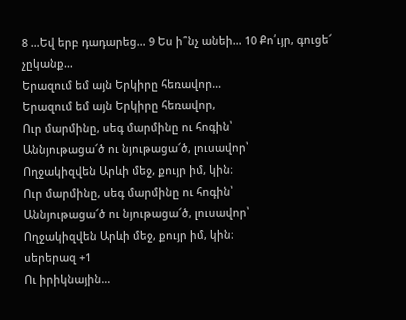8 …Եվ երբ դադարեց… 9 Ես ի՞նչ անեի… 10 Քո՛ւյր, գուցե՜ չըկանք…
Երազում եմ այն Երկիրը հեռավոր…
Երազում եմ այն Երկիրը հեռավոր,
Ուր մարմինը, սեգ մարմինը ու հոգին՝
Աննյութացա՜ծ ու նյութացա՜ծ, լուսավոր՝
Ողջակիզվեն Արևի մեջ, քույր իմ, կին։
Ուր մարմինը, սեգ մարմինը ու հոգին՝
Աննյութացա՜ծ ու նյութացա՜ծ, լուսավոր՝
Ողջակիզվեն Արևի մեջ, քույր իմ, կին։
սերերազ +1
Ու իրիկնային…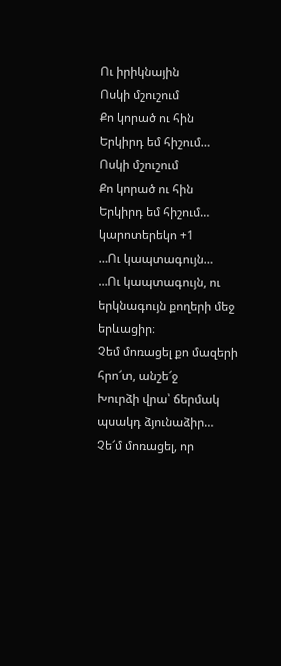Ու իրիկնային
Ոսկի մշուշում
Քո կորած ու հին
Երկիրդ եմ հիշում…
Ոսկի մշուշում
Քո կորած ու հին
Երկիրդ եմ հիշում…
կարոտերեկո +1
…Ու կապտագույն…
…Ու կապտագույն, ու երկնագույն քողերի մեջ երևացիր։
Չեմ մոռացել քո մազերի հրո՜տ, անշե՜ջ
Խուրձի վրա՝ ճերմակ պսակդ ձյունաձիր…
Չե՜մ մոռացել, որ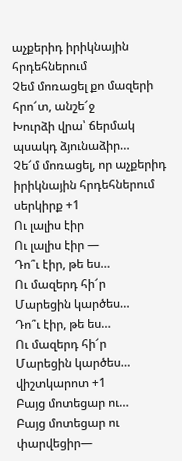աչքերիդ իրիկնային հրդեհներում
Չեմ մոռացել քո մազերի հրո՜տ, անշե՜ջ
Խուրձի վրա՝ ճերմակ պսակդ ձյունաձիր…
Չե՜մ մոռացել, որ աչքերիդ իրիկնային հրդեհներում
սերկիրք +1
Ու լալիս էիր
Ու լալիս էիր —
Դո՞ւ էիր, թե ես…
Ու մազերդ հի՜ր
Մարեցին կարծես…
Դո՞ւ էիր, թե ես…
Ու մազերդ հի՜ր
Մարեցին կարծես…
վիշտկարոտ +1
Բայց մոտեցար ու…
Բայց մոտեցար ու փարվեցիր—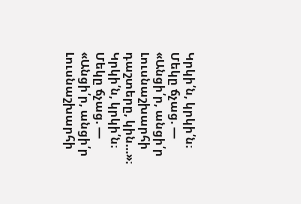Կրկի՛ն, կրկի՛ն։
Մեկը ճչաց. — «Անցի՛ր, անցի՛ր
Լուսնաշխարհի դաշտերը, կին…»։
Կրկի՛ն, կրկի՛ն։
Մեկը ճչաց. — «Անցի՛ր, անցի՛ր
Լուսնաշխարհի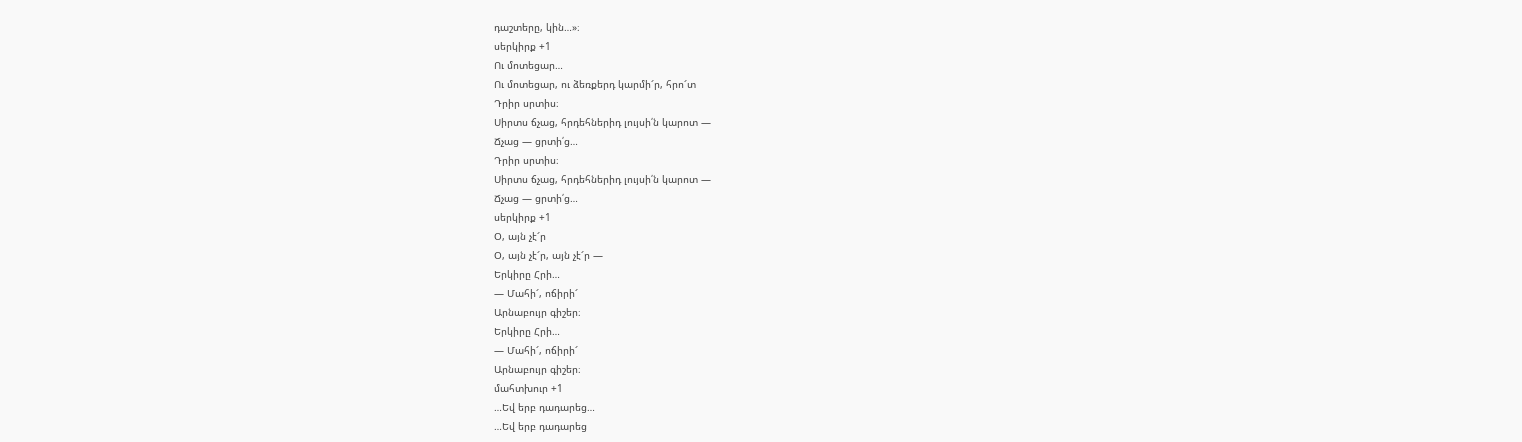դաշտերը, կին…»։
սերկիրք +1
Ու մոտեցար…
Ու մոտեցար, ու ձեռքերդ կարմի՜ր, հրո՜տ
Դրիր սրտիս։
Սիրտս ճչաց, հրդեհներիդ լույսի՛ն կարոտ —
Ճչաց — ցրտի՛ց…
Դրիր սրտիս։
Սիրտս ճչաց, հրդեհներիդ լույսի՛ն կարոտ —
Ճչաց — ցրտի՛ց…
սերկիրք +1
Օ, այն չէ՜ր
Օ, այն չէ՜ր, այն չէ՜ր —
Երկիրը Հրի…
— Մահի՜, ոճիրի՜
Արնաբույր գիշեր։
Երկիրը Հրի…
— Մահի՜, ոճիրի՜
Արնաբույր գիշեր։
մահտխուր +1
…Եվ երբ դադարեց…
…Եվ երբ դադարեց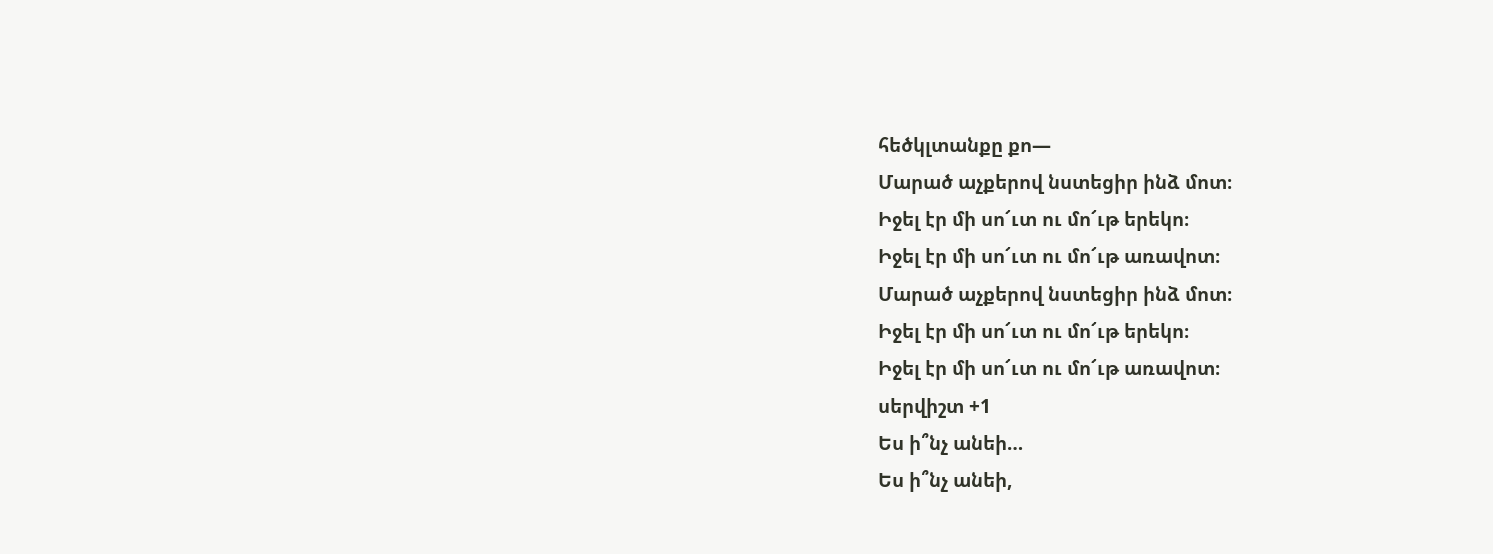հեծկլտանքը քո—
Մարած աչքերով նստեցիր ինձ մոտ։
Իջել էր մի սո՜ւտ ու մո՜ւթ երեկո։
Իջել էր մի սո՜ւտ ու մո՜ւթ առավոտ։
Մարած աչքերով նստեցիր ինձ մոտ։
Իջել էր մի սո՜ւտ ու մո՜ւթ երեկո։
Իջել էր մի սո՜ւտ ու մո՜ւթ առավոտ։
սերվիշտ +1
Ես ի՞նչ անեի…
Ես ի՞նչ անեի,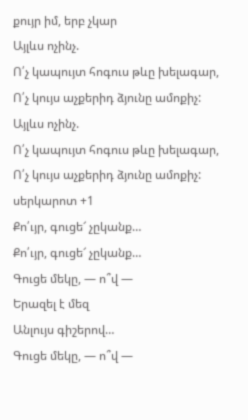քույր իմ, երբ չկար
Այլևս ոչինչ.
Ո՛չ կապույտ հոգուս թևը խելագար,
Ո՛չ կույս աչքերիդ ձյունը ամոքիչ:
Այլևս ոչինչ.
Ո՛չ կապույտ հոգուս թևը խելագար,
Ո՛չ կույս աչքերիդ ձյունը ամոքիչ:
սերկարոտ +1
Քո՛ւյր, գուցե՜ չըկանք…
Քո՛ւյր, գուցե՜ չըկանք…
Գուցե մեկը, — ո՞վ —
Երազել է մեզ
Անլույս գիշերով…
Գուցե մեկը, — ո՞վ —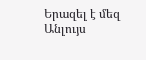Երազել է մեզ
Անլույս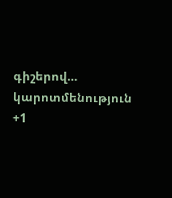գիշերով…
կարոտմենություն +1